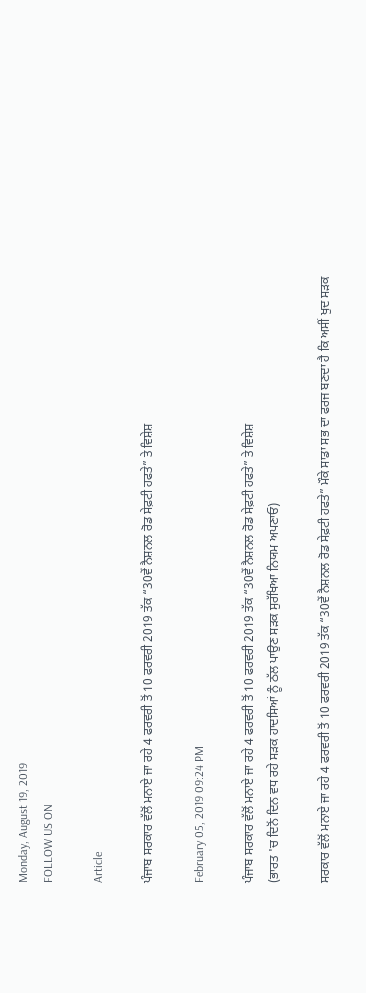Monday, August 19, 2019
FOLLOW US ON

Article

ਪੰਜਾਬ ਸਰਕਾਰ ਵੱਲੋਂ ਮਨਾਏ ਜਾ ਰਹੇ 4 ਫਰਵਰੀ ਤੋਂ 10 ਫਰਵਰੀ 2019 ਤੱਕ “30ਵੇਂ ਨੈਸ਼ਨਲ ਰੋਡ ਸੇਫ਼ਟੀ ਹਫਤੇ” ਤੇ ਵਿਸ਼ੇਸ਼

February 05, 2019 09:24 PM

ਪੰਜਾਬ ਸਰਕਾਰ ਵੱਲੋਂ ਮਨਾਏ ਜਾ ਰਹੇ 4 ਫਰਵਰੀ ਤੋਂ 10 ਫਰਵਰੀ 2019 ਤੱਕ “30ਵੇਂ ਨੈਸ਼ਨਲ ਰੋਡ ਸੇਫ਼ਟੀ ਹਫਤੇ” ਤੇ ਵਿਸ਼ੇਸ਼
(ਭਾਰਤ 'ਚ ਦਿਨੋਂ ਦਿਨ ਵਧ ਰਹੇ ਸੜਕ ਹਾਦਸਿਆਂ ਨੂੰ ਠੱਲ ਪਾਉਣ ਸੜਕ ਸੁਰੱਖਿਆ ਨਿਯਮ ਅਪਣਾਓ)

ਸਰਕਾਰ ਵੱਲੋਂ ਮਨਾਏ ਜਾ ਰਹੇ 4 ਫਰਵਰੀ ਤੋਂ 10 ਫਰਵਰੀ 2019 ਤੱਕ “30ਵੇਂ ਨੈਸ਼ਨਲ ਰੋਡ ਸੇਫ਼ਟੀ ਹਫਤੇ” ਮੌਕੇ ਸਾਡਾ ਸਭ ਦਾ ਫਰਜ ਬਣਦਾ ਹੈ ਕਿ ਅਸੀਂ ਖੁਦ ਸੜਕ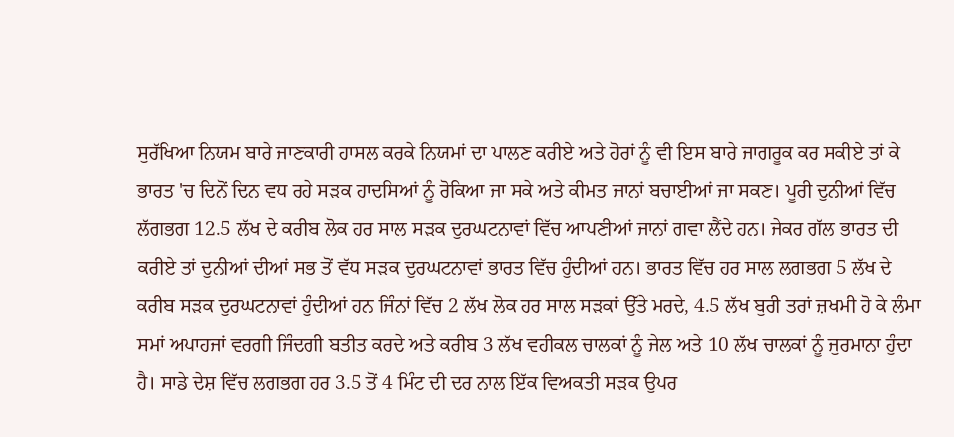ਸੁਰੱਖਿਆ ਨਿਯਮ ਬਾਰੇ ਜਾਣਕਾਰੀ ਹਾਸਲ ਕਰਕੇ ਨਿਯਮਾਂ ਦਾ ਪਾਲਣ ਕਰੀਏ ਅਤੇ ਹੋਰਾਂ ਨੂੰ ਵੀ ਇਸ ਬਾਰੇ ਜਾਗਰੂਕ ਕਰ ਸਕੀਏ ਤਾਂ ਕੇ ਭਾਰਤ 'ਚ ਦਿਨੋਂ ਦਿਨ ਵਧ ਰਹੇ ਸੜਕ ਹਾਦਸਿਆਂ ਨੂੰ ਰੋਕਿਆ ਜਾ ਸਕੇ ਅਤੇ ਕੀਮਤ ਜਾਨਾਂ ਬਚਾਈਆਂ ਜਾ ਸਕਣ। ਪੂਰੀ ਦੁਨੀਆਂ ਵਿੱਚ ਲੱਗਭਗ 12.5 ਲੱਖ ਦੇ ਕਰੀਬ ਲੋਕ ਹਰ ਸਾਲ ਸੜਕ ਦੁਰਘਟਨਾਵਾਂ ਵਿੱਚ ਆਪਣੀਆਂ ਜਾਨਾਂ ਗਵਾ ਲੈਂਦੇ ਹਨ। ਜੇਕਰ ਗੱਲ ਭਾਰਤ ਦੀ ਕਰੀਏ ਤਾਂ ਦੁਨੀਆਂ ਦੀਆਂ ਸਭ ਤੋਂ ਵੱਧ ਸੜਕ ਦੁਰਘਟਨਾਵਾਂ ਭਾਰਤ ਵਿੱਚ ਹੁੰਦੀਆਂ ਹਨ। ਭਾਰਤ ਵਿੱਚ ਹਰ ਸਾਲ ਲਗਭਗ 5 ਲੱਖ ਦੇ ਕਰੀਬ ਸੜਕ ਦੁਰਘਟਨਾਵਾਂ ਹੁੰਦੀਆਂ ਹਨ ਜਿੰਨਾਂ ਵਿੱਚ 2 ਲੱਖ ਲੋਕ ਹਰ ਸਾਲ ਸੜਕਾਂ ਉੱਤੇ ਮਰਦੇ, 4.5 ਲੱਖ ਬੁਰੀ ਤਰਾਂ ਜ਼ਖਮੀ ਹੋ ਕੇ ਲੰਮਾ ਸਮਾਂ ਅਪਾਹਜਾਂ ਵਰਗੀ ਜਿੰਦਗੀ ਬਤੀਤ ਕਰਦੇ ਅਤੇ ਕਰੀਬ 3 ਲੱਖ ਵਹੀਕਲ ਚਾਲਕਾਂ ਨੂੰ ਜੇਲ ਅਤੇ 10 ਲੱਖ ਚਾਲਕਾਂ ਨੂੰ ਜੁਰਮਾਨਾ ਹੁੰਦਾ ਹੈ। ਸਾਡੇ ਦੇਸ਼ ਵਿੱਚ ਲਗਭਗ ਹਰ 3.5 ਤੋਂ 4 ਮਿੰਟ ਦੀ ਦਰ ਨਾਲ ਇੱਕ ਵਿਅਕਤੀ ਸੜਕ ਉਪਰ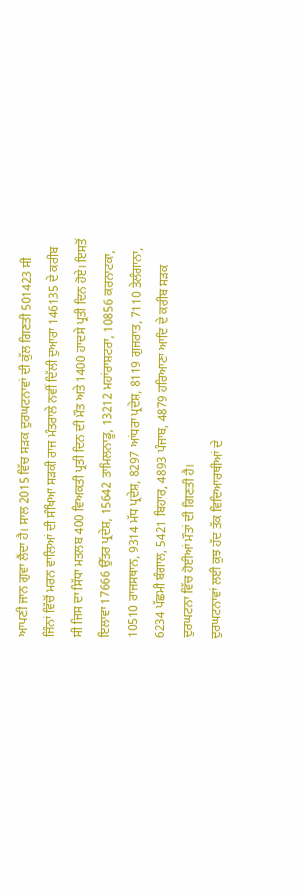ਆਪਣੀ ਜਾਨ ਗੁਵਾ ਲੈਂਦਾ ਹੈ। ਸਾਲ 2015 ਵਿੱਚ ਸੜਕ ਦੁਰਘਟਨਾਵਾਂ ਦੀ ਕੁੱਲ ਗਿਣਤੀ 501423 ਸੀ ਜਿੰਨਾਂ ਵਿੱਚੋਂ ਮਰਨ ਵਾਲਿਆਂ ਦੀ ਸੰਖਿਆ ਸੜਕੀ ਰਾਜ ਮੰਤਰਾਲੇ ਨਵੀਂ ਦਿੱਲੀ ਦੁਆਰਾ 146135 ਦੇ ਕਰੀਬ ਸੀ ਜਿਸ ਦਾ ਸਿੱਧਾ ਮਤਲਬ 400 ਵਿਅਕਤੀ ਪ੍ਰਤੀ ਦਿਨ ਦੀ ਮੌਤ ਅਤੇ 1400 ਹਾਦਸੇ ਪ੍ਰਤੀ ਦਿਨ ਹੋਏ। ਇਸਤੋਂ ਇਲਾਵਾ 17666 ਉੱਤਰ ਪ੍ਰਦੇਸ਼, 15642 ਤਾਮਿਲਨਾਡੂ, 13212 ਮਹਾਂਰਾਸ਼ਟਰਾ, 10856 ਕਰਨਾਟਕਾ, 10510 ਰਾਜਸਥਾਨ, 9314 ਮੱਧ ਪ੍ਰਦੇਸ਼, 8297 ਆਂਧਰਾ ਪ੍ਰਦੇਸ਼, 8119 ਗੁਜਰਾਤ, 7110 ਤੇਲੰਗਾਨਾ, 6234 ਪੱਛਮੀ ਬੰਗਾਲ, 5421 ਬਿਹਾਰ, 4893 ਪੰਜਾਬ, 4879 ਹਰਿਆਣਾ ਆਦਿ ਦੇ ਕਰੀਬ ਸੜਕ ਦੁਰਘਟਨਾ ਵਿੱਚ ਹੋਈਆਂ ਮੌਤਾਂ ਦੀ ਗਿਣਤੀ ਹੈ।
ਦੁਰਘਟਨਾਵਾਂ ਲਈ ਕੁਝ ਹੱਦ ਤੱਕ ਵਿਦਿਆਰਥੀਆਂ ਦੇ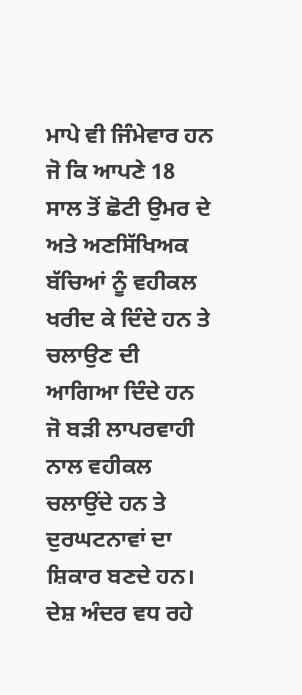ਮਾਪੇ ਵੀ ਜਿੰਮੇਵਾਰ ਹਨ ਜੋ ਕਿ ਆਪਣੇ 18 ਸਾਲ ਤੋਂ ਛੋਟੀ ਉਮਰ ਦੇ ਅਤੇ ਅਣਸਿੱਖਿਅਕ ਬੱਚਿਆਂ ਨੂੰ ਵਹੀਕਲ ਖਰੀਦ ਕੇ ਦਿੰਦੇ ਹਨ ਤੇ ਚਲਾਉਣ ਦੀ ਆਗਿਆ ਦਿੰਦੇ ਹਨ ਜੋ ਬੜੀ ਲਾਪਰਵਾਹੀ ਨਾਲ ਵਹੀਕਲ ਚਲਾਉਂਦੇ ਹਨ ਤੇ ਦੁਰਘਟਨਾਵਾਂ ਦਾ ਸ਼ਿਕਾਰ ਬਣਦੇ ਹਨ।  ਦੇਸ਼ ਅੰਦਰ ਵਧ ਰਹੇ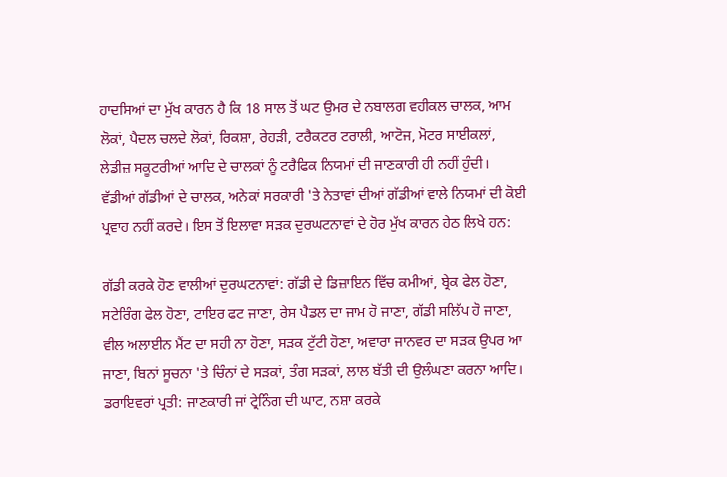ਹਾਦਸਿਆਂ ਦਾ ਮੁੱਖ ਕਾਰਨ ਹੈ ਕਿ 18 ਸਾਲ ਤੋਂ ਘਟ ਉਮਰ ਦੇ ਨਬਾਲਗ ਵਹੀਕਲ ਚਾਲਕ, ਆਮ ਲੋਕਾਂ, ਪੈਦਲ ਚਲਦੇ ਲੋਕਾਂ, ਰਿਕਸ਼ਾ, ਰੇਹੜੀ, ਟਰੈਕਟਰ ਟਰਾਲੀ, ਆਟੋਜ, ਮੋਟਰ ਸਾਈਕਲਾਂ, ਲੇਡੀਜ਼ ਸਕੂਟਰੀਆਂ ਆਦਿ ਦੇ ਚਾਲਕਾਂ ਨੂੰ ਟਰੈਫਿਕ ਨਿਯਮਾਂ ਦੀ ਜਾਣਕਾਰੀ ਹੀ ਨਹੀਂ ਹੁੰਦੀ। ਵੱਡੀਆਂ ਗੱਡੀਆਂ ਦੇ ਚਾਲਕ, ਅਨੇਕਾਂ ਸਰਕਾਰੀ 'ਤੇ ਨੇਤਾਵਾਂ ਦੀਆਂ ਗੱਡੀਆਂ ਵਾਲੇ ਨਿਯਮਾਂ ਦੀ ਕੋਈ ਪ੍ਰਵਾਹ ਨਹੀਂ ਕਰਦੇ। ਇਸ ਤੋਂ ਇਲਾਵਾ ਸੜਕ ਦੁਰਘਟਨਾਵਾਂ ਦੇ ਹੋਰ ਮੁੱਖ ਕਾਰਨ ਹੇਠ ਲਿਖੇ ਹਨ:

ਗੱਡੀ ਕਰਕੇ ਹੋਣ ਵਾਲੀਆਂ ਦੁਰਘਟਨਾਵਾਂ: ਗੱਡੀ ਦੇ ਡਿਜ਼ਾਇਨ ਵਿੱਚ ਕਮੀਆਂ, ਬ੍ਰੇਕ ਫੇਲ ਹੋਣਾ, ਸਟੇਰਿੰਗ ਫੇਲ ਹੋਣਾ, ਟਾਇਰ ਫਟ ਜਾਣਾ, ਰੇਸ ਪੈਡਲ ਦਾ ਜਾਮ ਹੋ ਜਾਣਾ, ਗੱਡੀ ਸਲਿੱਪ ਹੋ ਜਾਣਾ, ਵੀਲ ਅਲਾਈਨ ਮੈਂਟ ਦਾ ਸਹੀ ਨਾ ਹੋਣਾ, ਸੜਕ ਟੁੱਟੀ ਹੋਣਾ, ਅਵਾਰਾ ਜਾਨਵਰ ਦਾ ਸੜਕ ਉਪਰ ਆ ਜਾਣਾ, ਬਿਨਾਂ ਸੂਚਨਾ 'ਤੇ ਚਿੰਨਾਂ ਦੇ ਸੜਕਾਂ, ਤੰਗ ਸੜਕਾਂ, ਲਾਲ ਬੱਤੀ ਦੀ ਉਲੰਘਣਾ ਕਰਨਾ ਆਦਿ।
ਡਰਾਇਵਰਾਂ ਪ੍ਰਤੀ: ਜਾਣਕਾਰੀ ਜਾਂ ਟ੍ਰੇਨਿੰਗ ਦੀ ਘਾਟ, ਨਸ਼ਾ ਕਰਕੇ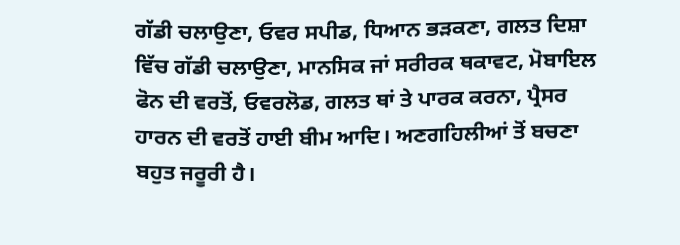ਗੱਡੀ ਚਲਾਉਣਾ, ਓਵਰ ਸਪੀਡ, ਧਿਆਨ ਭੜਕਣਾ, ਗਲਤ ਦਿਸ਼ਾ ਵਿੱਚ ਗੱਡੀ ਚਲਾਉਣਾ, ਮਾਨਸਿਕ ਜਾਂ ਸਰੀਰਕ ਥਕਾਵਟ, ਮੋਬਾਇਲ ਫੋਨ ਦੀ ਵਰਤੋਂ, ਓਵਰਲੋਡ, ਗਲਤ ਥਾਂ ਤੇ ਪਾਰਕ ਕਰਨਾ, ਪ੍ਰੈਸਰ ਹਾਰਨ ਦੀ ਵਰਤੋਂ ਹਾਈ ਬੀਮ ਆਦਿ। ਅਣਗਹਿਲੀਆਂ ਤੋਂ ਬਚਣਾ ਬਹੁਤ ਜਰੂਰੀ ਹੈ।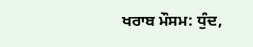ਖਰਾਬ ਮੌਸਮ: ਧੁੰਦ,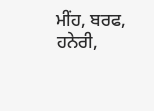ਮੀਂਹ, ਬਰਫ, ਹਨੇਰੀ,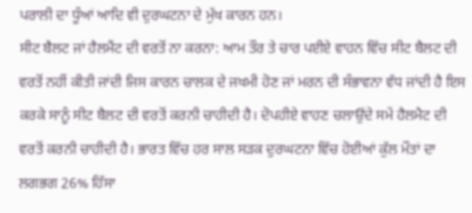ਪਰਾਲੀ ਦਾ ਧੂੰਆਂ ਆਦਿ ਵੀ ਦੁਰਘਟਨਾ ਦੇ ਮੁੱਖ ਕਾਰਨ ਹਨ।
ਸੀਟ ਬੈਲਟ ਜਾਂ ਹੈਲਮੈਂਟ ਦੀ ਵਰਤੋਂ ਨਾ ਕਰਨਾ: ਆਮ ਤੌਰ ਤੇ ਚਾਰ ਪਈਏ ਵਾਹਨ ਵਿੱਚ ਸੀਟ ਬੈਲਟ ਦੀ ਵਰਤੋਂ ਨਹੀਂ ਕੀਤੀ ਜਾਂਦੀ ਜਿਸ ਕਾਰਨ ਚਾਲਕ ਦੇ ਜਖਮੀ ਹੋਣ ਜਾਂ ਮਰਨ ਦੀ ਸੰਭਾਵਨਾ ਵੱਧ ਜਾਂਦੀ ਹੈ ਇਸ ਕਰਕੇ ਸਾਨੂੰ ਸੀਟ ਬੈਲਟ ਦੀ ਵਰਤੋਂ ਕਰਨੀ ਚਾਹੀਦੀ ਹੈ। ਦੋਪਹੀਏ ਵਾਹਣ ਚਲਾਉਂਦੇ ਸਮੇਂ ਹੈਲਮੈਟ ਦੀ ਵਰਤੋਂ ਕਰਨੀ ਚਾਹੀਦੀ ਹੈ। ਭਾਰਤ ਵਿੱਚ ਹਰ ਸਾਲ ਸੜਕ ਦੁਰਘਟਨਾ ਵਿੱਚ ਹੋਈਆਂ ਕੁੱਲ ਮੌਤਾਂ ਦਾ ਲਗਭਗ 26% ਹਿੱਸਾ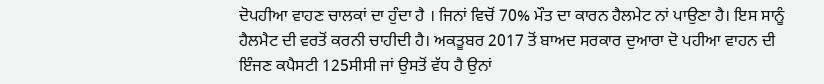ਦੋਪਹੀਆ ਵਾਹਣ ਚਾਲਕਾਂ ਦਾ ਹੁੰਦਾ ਹੈ । ਜਿਨਾਂ ਵਿਚੋਂ 70% ਮੌਤ ਦਾ ਕਾਰਨ ਹੈਲਮੇਟ ਨਾਂ ਪਾਉਣਾ ਹੈ। ਇਸ ਸਾਨੂੰ ਹੈਲਮੈਟ ਦੀ ਵਰਤੋਂ ਕਰਨੀ ਚਾਹੀਦੀ ਹੈ। ਅਕਤੂਬਰ 2017 ਤੋਂ ਬਾਅਦ ਸਰਕਾਰ ਦੁਆਰਾ ਦੋ ਪਹੀਆ ਵਾਹਨ ਦੀ ਇੰਜਣ ਕਪੈਸਟੀ 125ਸੀਸੀ ਜਾਂ ਉਸਤੋਂ ਵੱਧ ਹੈ ਉਨਾਂ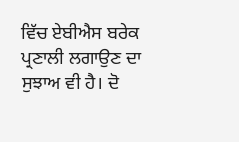ਵਿੱਚ ਏਬੀਐਸ ਬਰੇਕ ਪ੍ਰਣਾਲੀ ਲਗਾਉਣ ਦਾ ਸੁਝਾਅ ਵੀ ਹੈ। ਦੋ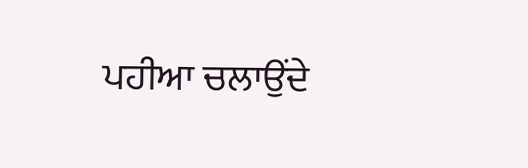ਪਹੀਆ ਚਲਾਉਂਦੇ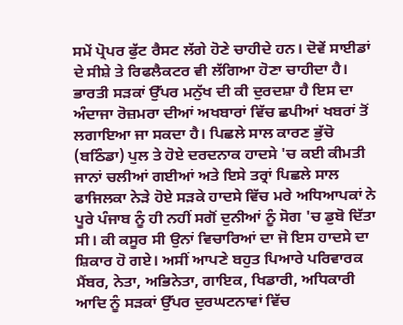ਸਮੇਂ ਪ੍ਰੋਪਰ ਫੁੱਟ ਰੈਸਟ ਲੱਗੇ ਹੋਣੇ ਚਾਹੀਦੇ ਹਨ। ਦੋਵੇਂ ਸਾਈਡਾਂ ਦੇ ਸੀਸ਼ੇ ਤੇ ਰਿਫਲੈਕਟਰ ਵੀ ਲੱਗਿਆ ਹੋਣਾ ਚਾਹੀਦਾ ਹੈ।
ਭਾਰਤੀ ਸੜਕਾਂ ਉੱਪਰ ਮਨੁੱਖ ਦੀ ਕੀ ਦੁਰਦਸ਼ਾ ਹੈ ਇਸ ਦਾ ਅੰਦਾਜਾ ਰੋਜ਼ਮਰਾ ਦੀਆਂ ਅਖਬਾਰਾਂ ਵਿੱਚ ਛਪੀਆਂ ਖਬਰਾਂ ਤੋਂ ਲਗਾਇਆ ਜਾ ਸਕਦਾ ਹੈ। ਪਿਛਲੇ ਸਾਲ ਕਾਰਣ ਭੁੱਚੋ (ਬਠਿੰਡਾ) ਪੁਲ ਤੇ ਹੋਏ ਦਰਦਨਾਕ ਹਾਦਸੇ 'ਚ ਕਈ ਕੀਮਤੀ ਜਾਨਾਂ ਚਲੀਆਂ ਗਈਆਂ ਅਤੇ ਇਸੇ ਤਰ੍ਰਾਂ ਪਿਛਲੇ ਸਾਲ ਫਾਜਿਲਕਾ ਨੇੜੇ ਹੋਏ ਸੜਕੇ ਹਾਦਸੇ ਵਿੱਚ ਮਰੇ ਅਧਿਆਪਕਾਂ ਨੇ ਪੂਰੇ ਪੰਜਾਬ ਨੂੰ ਹੀ ਨਹੀਂ ਸਗੋਂ ਦੁਨੀਆਂ ਨੂੰ ਸੋਗ 'ਚ ਡੁਬੋ ਦਿੱਤਾ ਸੀ। ਕੀ ਕਸੂਰ ਸੀ ਉਨਾਂ ਵਿਚਾਰਿਆਂ ਦਾ ਜੋ ਇਸ ਹਾਦਸੇ ਦਾ ਸ਼ਿਕਾਰ ਹੋ ਗਏ। ਅਸੀਂ ਆਪਣੇ ਬਹੁਤ ਪਿਆਰੇ ਪਰਿਵਾਰਕ ਮੈਂਬਰ, ਨੇਤਾ, ਅਭਿਨੇਤਾ, ਗਾਇਕ, ਖਿਡਾਰੀ, ਅਧਿਕਾਰੀ ਆਦਿ ਨੂੰ ਸੜਕਾਂ ਉੱਪਰ ਦੁਰਘਟਨਾਵਾਂ ਵਿੱਚ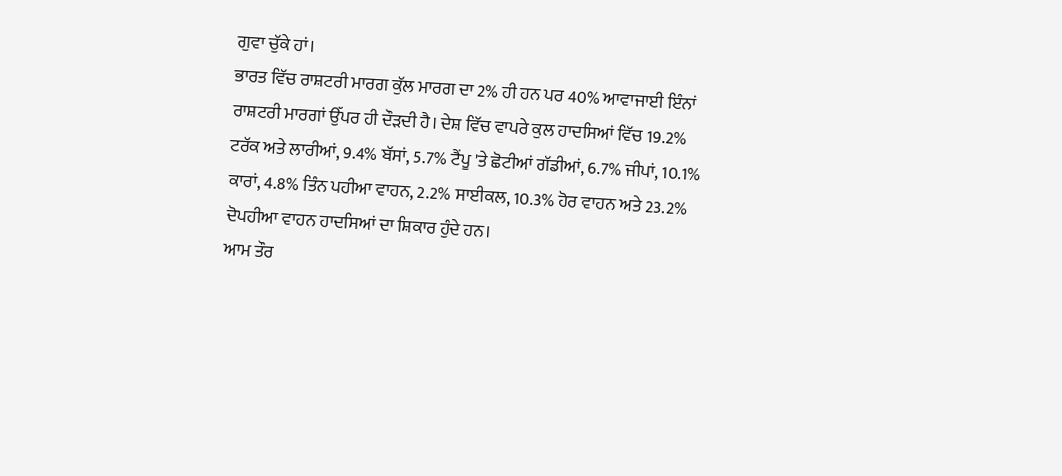ਗੁਵਾ ਚੁੱਕੇ ਹਾਂ।
ਭਾਰਤ ਵਿੱਚ ਰਾਸ਼ਟਰੀ ਮਾਰਗ ਕੁੱਲ ਮਾਰਗ ਦਾ 2% ਹੀ ਹਨ ਪਰ 40% ਆਵਾਜਾਈ ਇੰਨਾਂ ਰਾਸ਼ਟਰੀ ਮਾਰਗਾਂ ਉੱਪਰ ਹੀ ਦੌੜਦੀ ਹੈ। ਦੇਸ਼ ਵਿੱਚ ਵਾਪਰੇ ਕੁਲ ਹਾਦਸਿਆਂ ਵਿੱਚ 19.2% ਟਰੱਕ ਅਤੇ ਲਾਰੀਆਂ, 9.4% ਬੱਸਾਂ, 5.7% ਟੈਂਪੂ 'ਤੇ ਛੋਟੀਆਂ ਗੱਡੀਆਂ, 6.7% ਜੀਪਾਂ, 10.1%  ਕਾਰਾਂ, 4.8% ਤਿੰਨ ਪਹੀਆ ਵਾਹਨ, 2.2% ਸਾਈਕਲ, 10.3% ਹੋਰ ਵਾਹਨ ਅਤੇ 23.2% ਦੋਪਹੀਆ ਵਾਹਨ ਹਾਦਸਿਆਂ ਦਾ ਸ਼ਿਕਾਰ ਹੁੰਦੇ ਹਨ।
ਆਮ ਤੌਰ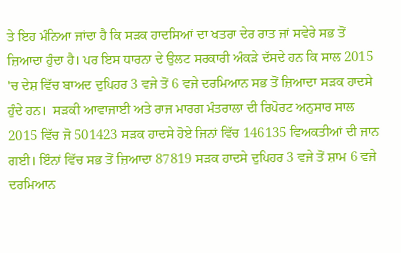ਤੇ ਇਹ ਮੰਨਿਆ ਜਾਂਦਾ ਹੈ ਕਿ ਸੜਕ ਹਾਦਸਿਆਂ ਦਾ ਖਤਰਾ ਦੇਰ ਰਾਤ ਜਾਂ ਸਵੇਰੇ ਸਭ ਤੋਂ ਜ਼ਿਆਦਾ ਹੁੰਦਾ ਹੈ। ਪਰ ਇਸ ਧਾਰਨਾ ਦੇ ਉਲਟ ਸਰਕਾਰੀ ਅੰਕੜੇ ਦੱਸਦੇ ਹਨ ਕਿ ਸਾਲ 2015 'ਚ ਦੇਸ਼ ਵਿੱਚ ਬਾਅਦ ਦੁਪਿਹਰ 3 ਵਜੇ ਤੋਂ 6 ਵਜੇ ਦਰਮਿਆਨ ਸਭ ਤੋਂ ਜ਼ਿਆਦਾ ਸੜਕ ਹਾਦਸੇ ਹੁੰਦੇ ਹਨ।  ਸੜਕੀ ਆਵਾਜਾਈ ਅਤੇ ਰਾਜ ਮਾਰਗ ਮੰਤਰਾਲਾ ਦੀ ਰਿਪੋਰਟ ਅਨੁਸਾਰ ਸਾਲ 2015 ਵਿੱਚ ਜੋ 501423 ਸੜਕ ਹਾਦਸੇ ਹੋਏ ਜਿਨਾਂ ਵਿੱਚ 146135 ਵਿਅਕਤੀਆਂ ਦੀ ਜਾਨ ਗਈ। ਇੰਨਾਂ ਵਿੱਚ ਸਭ ਤੋਂ ਜ਼ਿਆਦਾ 87819 ਸੜਕ ਹਾਦਸੇ ਦੁਪਿਹਰ 3 ਵਜੇ ਤੋਂ ਸ਼ਾਮ 6 ਵਜੇ ਦਰਮਿਆਨ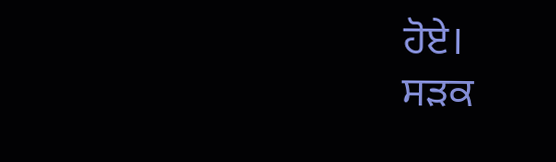ਹੋਏ।
ਸੜਕ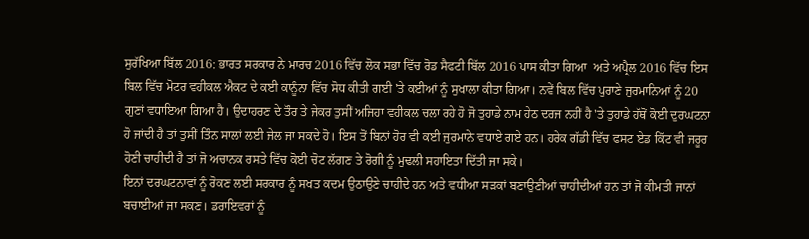ਸੁਰੱਖਿਆ ਬਿੱਲ 2016: ਭਾਰਤ ਸਰਕਾਰ ਨੇ ਮਾਰਚ 2016 ਵਿੱਚ ਲੋਕ ਸਭਾ ਵਿੱਚ ਰੋਡ ਸੈਫਟੀ ਬਿੱਲ 2016 ਪਾਸ ਕੀਤਾ ਗਿਆ  ਅਤੇ ਅਪ੍ਰੈਲ 2016 ਵਿੱਚ ਇਸ ਬਿਲ ਵਿੱਚ ਮੋਟਰ ਵਹੀਕਲ ਐਕਟ ਦੇ ਕਈ ਕਾਨੂੰਨਾ ਵਿੱਚ ਸੋਧ ਕੀਤੀ ਗਈ 'ਤੇ ਕਈਆਂ ਨੂੰ ਸੁਖਾਲਾ ਕੀਤਾ ਗਿਆ। ਨਵੇਂ ਬਿਲ ਵਿੱਚ ਪੁਰਾਣੇ ਜੁਰਮਾਨਿਆਂ ਨੂੰ 20 ਗੁਣਾਂ ਵਧਾਇਆ ਗਿਆ ਹੈ। ਉਦਾਹਰਣ ਦੇ ਤੌਰ ਤੇ ਜੇਕਰ ਤੁਸੀਂ ਅਜਿਹਾ ਵਹੀਕਲ ਚਲਾ ਰਹੇ ਹੋ ਜੋ ਤੁਹਾਡੇ ਨਾਮ ਹੇਠ ਦਰਜ ਨਹੀਂ ਹੈ 'ਤੇ ਤੁਹਾਡੇ ਹੱਥੋਂ ਕੋਈ ਦੁਰਘਟਨਾ ਹੋ ਜਾਂਦੀ ਹੈ ਤਾਂ ਤੁਸੀਂ ਤਿੰਨ ਸਾਲਾਂ ਲਈ ਜੇਲ ਜਾ ਸਕਦੇ ਹੋ। ਇਸ ਤੋਂ ਬਿਨਾਂ ਹੋਰ ਵੀ ਕਈ ਜੁਰਮਾਨੇ ਵਧਾਏ ਗਏ ਹਨ। ਹਰੇਕ ਗੱਡੀ ਵਿੱਚ ਫਸਟ ਏਡ ਕਿੱਟ ਵੀ ਜਰੂਰ ਹੋਣੀ ਚਾਹੀਦੀ ਹੈ ਤਾਂ ਜੋ ਅਚਾਨਕ ਰਸਤੇ ਵਿੱਚ ਕੋਈ ਚੋਟ ਲੱਗਣ ਤੇ ਰੋਗੀ ਨੂੰ ਮੁਢਲੀ ਸਹਾਇਤਾ ਦਿੱਤੀ ਜਾ ਸਕੇ।
ਇਨਾਂ ਦਰਘਟਨਾਵਾਂ ਨੂੰ ਰੋਕਣ ਲਈ ਸਰਕਾਰ ਨੂੰ ਸਖਤ ਕਦਮ ਉਠਾਉਣੇ ਚਾਹੀਦੇ ਹਨ ਅਤੇ ਵਧੀਆ ਸੜਕਾਂ ਬਣਾਉਣੀਆਂ ਚਾਹੀਦੀਆਂ ਹਨ ਤਾਂ ਜੋ ਕੀਮਤੀ ਜਾਨਾਂ ਬਚਾਈਆਂ ਜਾ ਸਕਣ। ਡਰਾਇਵਰਾਂ ਨੂੰ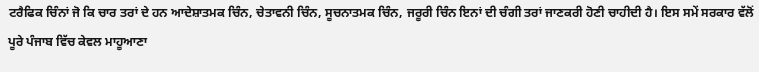ਟਰੈਫਿਕ ਚਿੰਨਾਂ ਜੋ ਕਿ ਚਾਰ ਤਰਾਂ ਦੇ ਹਨ ਆਦੇਸ਼ਾਤਮਕ ਚਿੰਨ, ਚੇਤਾਵਨੀ ਚਿੰਨ, ਸੂਚਨਾਤਮਕ ਚਿੰਨ, ਜਰੂਰੀ ਚਿੰਨ ਇਨਾਂ ਦੀ ਚੰਗੀ ਤਰਾਂ ਜਾਣਕਰੀ ਹੋਣੀ ਚਾਹੀਦੀ ਹੈ। ਇਸ ਸਮੇਂ ਸਰਕਾਰ ਵੱਲੋਂ ਪੂਰੇ ਪੰਜਾਬ ਵਿੱਚ ਕੇਵਲ ਮਾਹੂਆਣਾ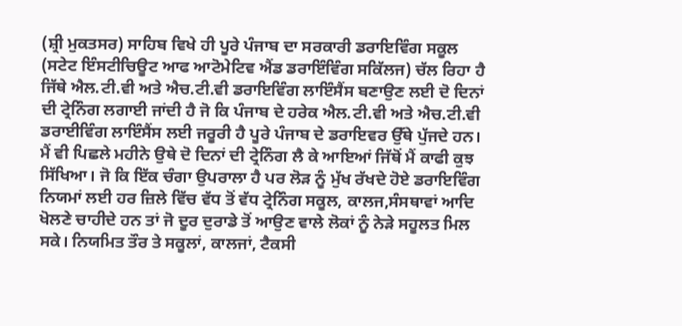(ਸ਼੍ਰੀ ਮੁਕਤਸਰ) ਸਾਹਿਬ ਵਿਖੇ ਹੀ ਪੂਰੇ ਪੰਜਾਬ ਦਾ ਸਰਕਾਰੀ ਡਰਾਇਵਿੰਗ ਸਕੂਲ (ਸਟੇਟ ਇੰਸਟੀਚਿਊਟ ਆਫ ਆਟੋਮੇਟਿਵ ਐਂਡ ਡਰਾਇੰਵਿੰਗ ਸਕਿੱਲਜ) ਚੱਲ ਰਿਹਾ ਹੈ ਜਿੱਥੇ ਐਲ.ਟੀ.ਵੀ ਅਤੇ ਐਚ.ਟੀ.ਵੀ ਡਰਾਇਵਿੰਗ ਲਾਇੰਸੈਂਸ ਬਣਾਉਣ ਲਈ ਦੋ ਦਿਨਾਂ ਦੀ ਟ੍ਰੇਨਿੰਗ ਲਗਾਈ ਜਾਂਦੀ ਹੈ ਜੋ ਕਿ ਪੰਜਾਬ ਦੇ ਹਰੇਕ ਐਲ.ਟੀ.ਵੀ ਅਤੇ ਐਚ.ਟੀ.ਵੀ ਡਰਾਈਵਿੰਗ ਲਾਇੰਸੈਂਸ ਲਈ ਜਰੂਰੀ ਹੈ ਪੂਰੇ ਪੰਜਾਬ ਦੇ ਡਰਾਇਵਰ ਉੱਥੇ ਪੁੱਜਦੇ ਹਨ। ਮੈਂ ਵੀ ਪਿਛਲੇ ਮਹੀਨੇ ਉਥੇ ਦੋ ਦਿਨਾਂ ਦੀ ਟ੍ਰੇਨਿੰਗ ਲੈ ਕੇ ਆਇਆਂ ਜਿੱਥੋਂ ਮੈਂ ਕਾਫੀ ਕੁਝ ਸਿੱਖਿਆ। ਜੋ ਕਿ ਇੱਕ ਚੰਗਾ ਉਪਰਾਲਾ ਹੈ ਪਰ ਲੋੜ ਨੂੰ ਮੁੱਖ ਰੱਖਦੇ ਹੋਏ ਡਰਾਇਵਿੰਗ ਨਿਯਮਾਂ ਲਈ ਹਰ ਜ਼ਿਲੇ ਵਿੱਚ ਵੱਧ ਤੋਂ ਵੱਧ ਟ੍ਰੇਨਿੰਗ ਸਕੂਲ, ਕਾਲਜ,ਸੰਸਥਾਵਾਂ ਆਦਿ ਖੋਲਣੇ ਚਾਹੀਦੇ ਹਨ ਤਾਂ ਜੋ ਦੂਰ ਦੁਰਾਡੇ ਤੋਂ ਆਉਣ ਵਾਲੇ ਲੋਕਾਂ ਨੂੰ ਨੇੜੇ ਸਹੂਲਤ ਮਿਲ ਸਕੇ। ਨਿਯਮਿਤ ਤੌਰ ਤੇ ਸਕੂਲਾਂ, ਕਾਲਜਾਂ, ਟੈਕਸੀ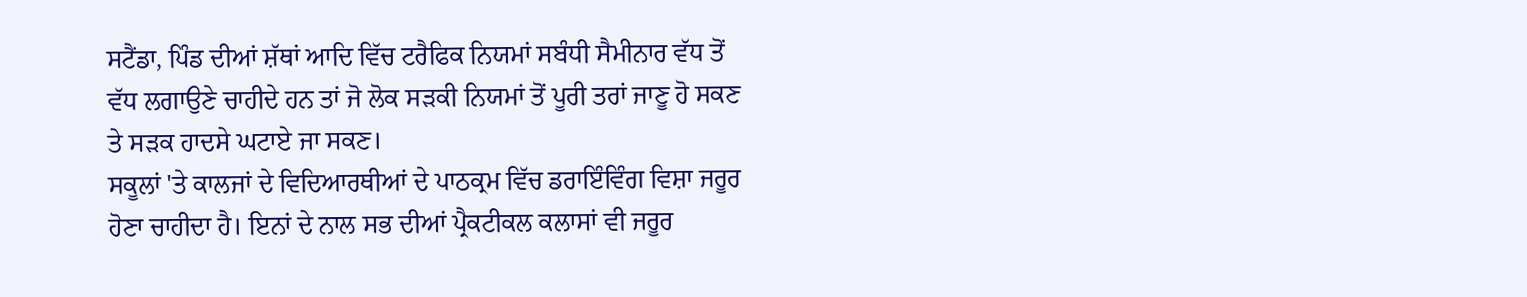ਸਟੈਂਡਾ, ਪਿੰਡ ਦੀਆਂ ਸ਼ੱਥਾਂ ਆਦਿ ਵਿੱਚ ਟਰੈਫਿਕ ਨਿਯਮਾਂ ਸਬੰਧੀ ਸੈਮੀਨਾਰ ਵੱਧ ਤੋਂ ਵੱਧ ਲਗਾਉਣੇ ਚਾਹੀਦੇ ਹਨ ਤਾਂ ਜੋ ਲੋਕ ਸੜਕੀ ਨਿਯਮਾਂ ਤੋਂ ਪੂਰੀ ਤਰਾਂ ਜਾਣੂ ਹੋ ਸਕਣ ਤੇ ਸੜਕ ਹਾਦਸੇ ਘਟਾਏ ਜਾ ਸਕਣ।
ਸਕੂਲਾਂ 'ਤੇ ਕਾਲਜਾਂ ਦੇ ਵਿਦਿਆਰਥੀਆਂ ਦੇ ਪਾਠਕ੍ਰਮ ਵਿੱਚ ਡਰਾਇੰਵਿੰਗ ਵਿਸ਼ਾ ਜਰੂਰ ਹੋਣਾ ਚਾਹੀਦਾ ਹੈ। ਇਨਾਂ ਦੇ ਨਾਲ ਸਭ ਦੀਆਂ ਪ੍ਰੈਕਟੀਕਲ ਕਲਾਸਾਂ ਵੀ ਜਰੂਰ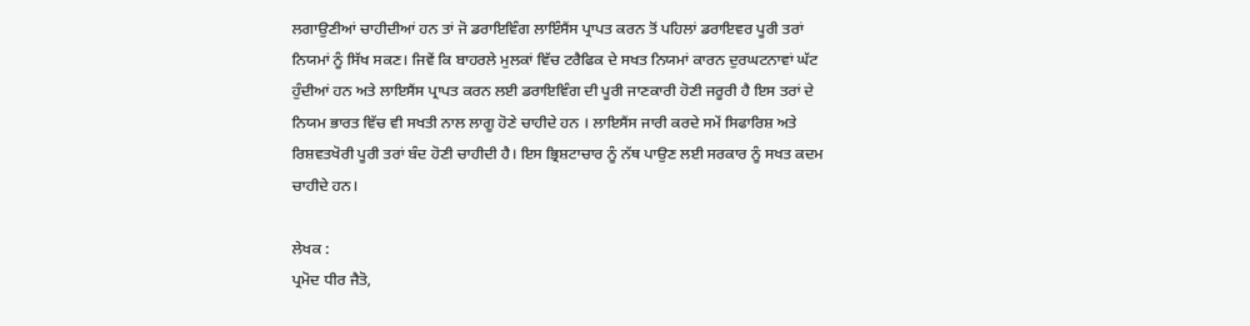ਲਗਾਉਣੀਆਂ ਚਾਹੀਦੀਆਂ ਹਨ ਤਾਂ ਜੋ ਡਰਾਇਵਿੰਗ ਲਾਇੰਸੈਂਸ ਪ੍ਰਾਪਤ ਕਰਨ ਤੋਂ ਪਹਿਲਾਂ ਡਰਾਇਵਰ ਪੂਰੀ ਤਰਾਂ ਨਿਯਮਾਂ ਨੂੰ ਸਿੱਖ ਸਕਣ। ਜਿਵੇਂ ਕਿ ਬਾਹਰਲੇ ਮੁਲਕਾਂ ਵਿੱਚ ਟਰੈਫਿਕ ਦੇ ਸਖਤ ਨਿਯਮਾਂ ਕਾਰਨ ਦੁਰਘਟਨਾਵਾਂ ਘੱਟ ਹੁੰਦੀਆਂ ਹਨ ਅਤੇ ਲਾਇਸੈਂਸ ਪ੍ਰਾਪਤ ਕਰਨ ਲਈ ਡਰਾਇਵਿੰਗ ਦੀ ਪੂਰੀ ਜਾਣਕਾਰੀ ਹੋਣੀ ਜਰੂਰੀ ਹੈ ਇਸ ਤਰਾਂ ਦੇ ਨਿਯਮ ਭਾਰਤ ਵਿੱਚ ਵੀ ਸਖਤੀ ਨਾਲ ਲਾਗੂ ਹੋਣੇ ਚਾਹੀਦੇ ਹਨ । ਲਾਇਸੈਂਸ ਜਾਰੀ ਕਰਦੇ ਸਮੇਂ ਸਿਫਾਰਿਸ਼ ਅਤੇ ਰਿਸ਼ਵਤਖੋਰੀ ਪੂਰੀ ਤਰਾਂ ਬੰਦ ਹੋਣੀ ਚਾਹੀਦੀ ਹੈ। ਇਸ ਭ੍ਰਿਸ਼ਟਾਚਾਰ ਨੂੰ ਨੱਥ ਪਾਉਣ ਲਈ ਸਰਕਾਰ ਨੂੰ ਸਖਤ ਕਦਮ ਚਾਹੀਦੇ ਹਨ।

ਲੇਖਕ :
ਪ੍ਰਮੋਦ ਧੀਰ ਜੈਤੋ,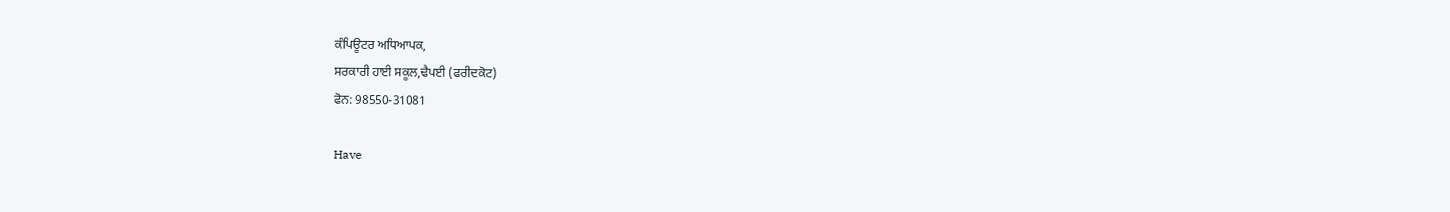ਕੰਪਿਊਟਰ ਅਧਿਆਪਕ,
ਸਰਕਾਰੀ ਹਾਈ ਸਕੂਲ,ਢੈਪਈ (ਫਰੀਦਕੋਟ)
ਫੋਨ: 98550-31081

Have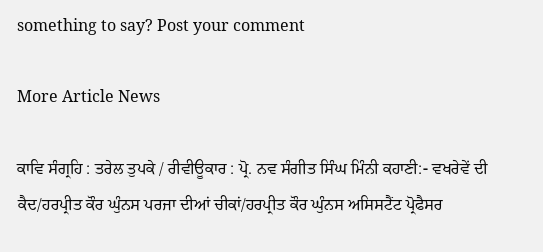something to say? Post your comment

More Article News

ਕਾਵਿ ਸੰਗ੍ਰਹਿ : ਤਰੇਲ ਤੁਪਕੇ / ਰੀਵੀਊਕਾਰ : ਪ੍ਰੋ. ਨਵ ਸੰਗੀਤ ਸਿੰਘ ਮਿੰਨੀ ਕਹਾਣੀ:- ਵਖਰੇਵੇਂ ਦੀ ਕੈਦ/ਹਰਪ੍ਰੀਤ ਕੌਰ ਘੁੰਨਸ ਪਰਜਾ ਦੀਆਂ ਚੀਕਾਂ/ਹਰਪ੍ਰੀਤ ਕੌਰ ਘੁੰਨਸ ਅਸਿਸਟੈਂਟ ਪ੍ਰੋਫੈਸਰ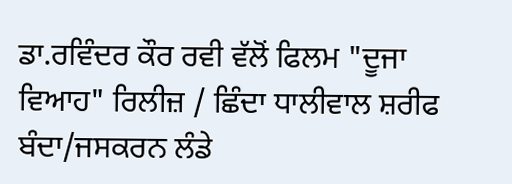ਡਾ.ਰਵਿੰਦਰ ਕੌਰ ਰਵੀ ਵੱਲੋਂ ਫਿਲਮ "ਦੂਜਾ ਵਿਆਹ" ਰਿਲੀਜ਼ / ਛਿੰਦਾ ਧਾਲੀਵਾਲ ਸ਼ਰੀਫ ਬੰਦਾ/ਜਸਕਰਨ ਲੰਡੇ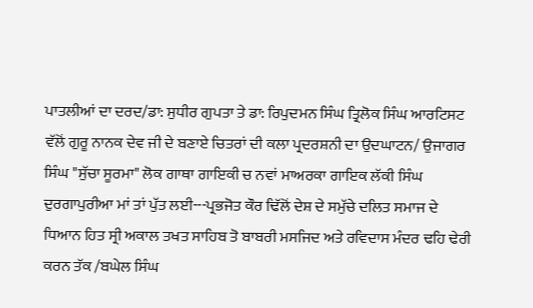ਪਾਤਲੀਆਂ ਦਾ ਦਰਦ/ਡਾ: ਸੁਧੀਰ ਗੁਪਤਾ ਤੇ ਡਾ: ਰਿਪੁਦਮਨ ਸਿੰਘ ਤ੍ਰਿਲੋਕ ਸਿੰਘ ਆਰਟਿਸਟ ਵੱਲੋਂ ਗੁਰੂ ਨਾਨਕ ਦੇਵ ਜੀ ਦੇ ਬਣਾਏ ਚਿਤਰਾਂ ਦੀ ਕਲਾ ਪ੍ਰਦਰਸ਼ਨੀ ਦਾ ਉਦਘਾਟਨ/ ਉਜਾਗਰ ਸਿੰਘ "ਸੁੱਚਾ ਸੂਰਮਾ" ਲੋਕ ਗਾਥਾ ਗਾਇਕੀ ਚ ਨਵਾਂ ਮਾਅਰਕਾ ਗਾਇਕ ਲੱਕੀ ਸਿੰਘ ਦੁਰਗਾਪੁਰੀਆ ਮਾਂ ਤਾਂ ਪੁੱਤ ਲਈ---ਪ੍ਰਭਜੋਤ ਕੌਰ ਢਿੱਲੋਂ ਦੇਸ਼ ਦੇ ਸਮੁੱਚੇ ਦਲਿਤ ਸਮਾਜ ਦੇ ਧਿਆਨ ਹਿਤ ਸ੍ਰੀ ਅਕਾਲ ਤਖਤ ਸਾਹਿਬ ਤੋ ਬਾਬਰੀ ਮਸਜਿਦ ਅਤੇ ਰਵਿਦਾਸ ਮੰਦਰ ਢਹਿ ਢੇਰੀ ਕਰਨ ਤੱਕ /ਬਘੇਲ ਸਿੰਘ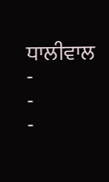ਧਾਲੀਵਾਲ
-
-
-